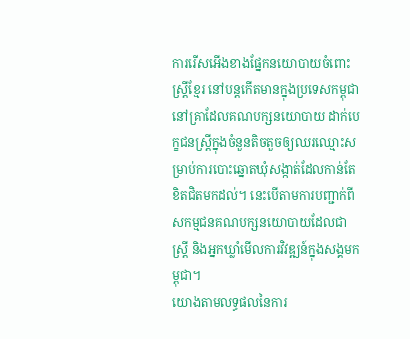ការរើសអើងខាងផ្នែកនយោបាយចំពោះស្ត្រីខ្មែរ នៅបន្តកើតមានក្នុងប្រទេសកម្ពុជា នៅគ្រាដែលគណបក្សនយោបាយ ដាក់បេក្ខជនស្ត្រីក្នុងចំនួនតិចតួចឲ្យឈរឈ្មោះសម្រាប់ការបោះឆ្នោតឃុំសង្កាត់ដែលកាន់តែខិតជិតមកដល់។ នេះបើតាមការបញ្ជាក់ពីសកម្មជនគណបក្សនយោបាយដែលជាស្ត្រី និងអ្នកឃ្លាំមើលការវិវឌ្ឍន៍ក្នុងសង្គមកម្ពុជា។
យោងតាមលទ្ធផលនៃការ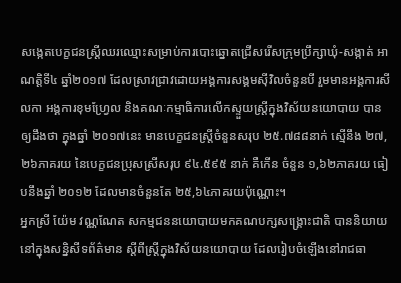សង្កេតបេក្ខជនស្ត្រីឈរឈ្មោះសម្រាប់ការបោះឆ្នោតជ្រើសរើសក្រុមប្រឹក្សាឃុំ-សង្កាត់ អាណត្តិទី៤ ឆ្នាំ២០១៧ ដែលស្រាវជ្រាវដោយអង្គការសង្គមស៊ីវិលចំនួនបី រួមមានអង្គការសីលកា អង្គការខុមហ្វ្រែល និងគណៈកម្មាធិការលើកស្ទួយស្ត្រីក្នុងវិស័យនយោបាយ បានឲ្យដឹងថា ក្នុងឆ្នាំ ២០១៧នេះ មានបេក្ខជនស្ត្រីចំនួនសរុប ២៥.៧៨៨នាក់ ស្មើនឹង ២៧,២៦ភាគរយ នៃបេក្ខជនប្រុសស្រីសរុប ៩៤.៥៩៥ នាក់ គឺកើន ចំនួន ១,៦២ភាគរយ ធៀបនឹងឆ្នាំ ២០១២ ដែលមានចំនួនតែ ២៥,៦៤ភាគរយប៉ុណ្ណោះ។
អ្នកស្រី យ៉ែម វណ្ណណែត សកម្មជននយោបាយមកគណបក្សសង្គ្រោះជាតិ បាននិយាយនៅក្នុងសន្និសីទព័ត៌មាន ស្ដីពីស្ត្រីក្នុងវិស័យនយោបាយ ដែលរៀបចំឡើងនៅរាជធា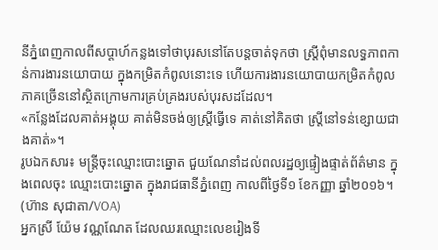នីភ្នំពេញកាលពីសប្ដាហ៍កន្លងទៅថាបុរសនៅតែបន្តចាត់ទុកថា ស្ត្រីពុំមានលទ្ធភាពកាន់ការងារនយោបាយ ក្នុងកម្រិតកំពូលនោះទេ ហើយការងារនយោបាយកម្រិតកំពូលភាគច្រើននៅស្ថិតក្រោមការគ្រប់គ្រងរបស់បុរសដដែល។
«កន្លែងដែលគាត់អង្គុយ គាត់មិនចង់ឲ្យស្ត្រីធ្វើទេ គាត់នៅគិតថា ស្ត្រីនៅទន់ខ្សោយជាងគាត់»។
រូបឯកសារ៖ មន្ត្រីចុះឈ្មោះបោះឆ្នោត ជួយណែនាំដល់ពលរដ្ឋឲ្យផ្ទៀងផ្ទាត់ព័ត៌មាន ក្នុងពេលចុះ ឈ្មោះបោះឆ្នោត ក្នុងរាជធានីភ្នំពេញ កាលពីថ្ងៃទី១ ខែកញ្ញា ឆ្នាំ២០១៦។ (ហ៊ាន សុជាតា/VOA)
អ្នកស្រី យ៉ែម វណ្ណណែត ដែលឈរឈ្មោះលេខរៀងទី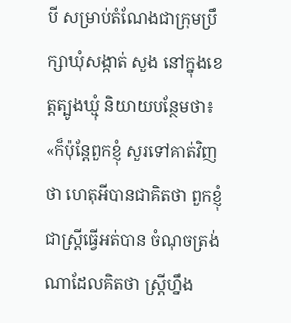បី សម្រាប់តំណែងជាក្រុមប្រឹក្សាឃុំសង្កាត់ សួង នៅក្នុងខេត្តត្បូងឃ្មុំ និយាយបន្ថែមថា៖
«ក៏ប៉ុន្តែពួកខ្ញុំ សួរទៅគាត់វិញថា ហេតុអីបានជាគិតថា ពួកខ្ញុំជាស្ត្រីធ្វើអត់បាន ចំណុចត្រង់ណាដែលគិតថា ស្ត្រីហ្នឹង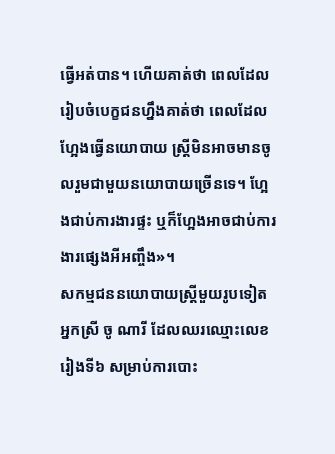ធ្វើអត់បាន។ ហើយគាត់ថា ពេលដែលរៀបចំបេក្ខជនហ្នឹងគាត់ថា ពេលដែលហ្អែងធ្វើនយោបាយ ស្ត្រីមិនអាចមានចូលរួមជាមួយនយោបាយច្រើនទេ។ ហ្អែងជាប់ការងារផ្ទះ ឬក៏ហ្អែងអាចជាប់ការងារផ្សេងអីអញ្ចឹង»។
សកម្មជននយោបាយស្ត្រីមួយរូបទៀត អ្នកស្រី ចូ ណារី ដែលឈរឈ្មោះលេខរៀងទី៦ សម្រាប់ការបោះ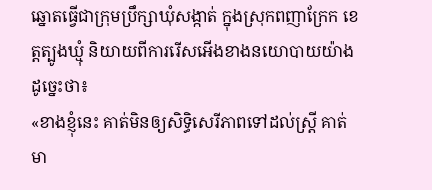ឆ្នោតធ្វើជាក្រុមប្រឹក្សាឃុំសង្កាត់ ក្នុងស្រុកពញាក្រែក ខេត្តត្បូងឃ្មុំ និយាយពីការរើសអើងខាងនយោបាយយ៉ាងដូច្នេះថា៖
«ខាងខ្ញុំនេះ គាត់មិនឲ្យសិទ្ធិសេរីភាពទៅដល់ស្ត្រី គាត់មា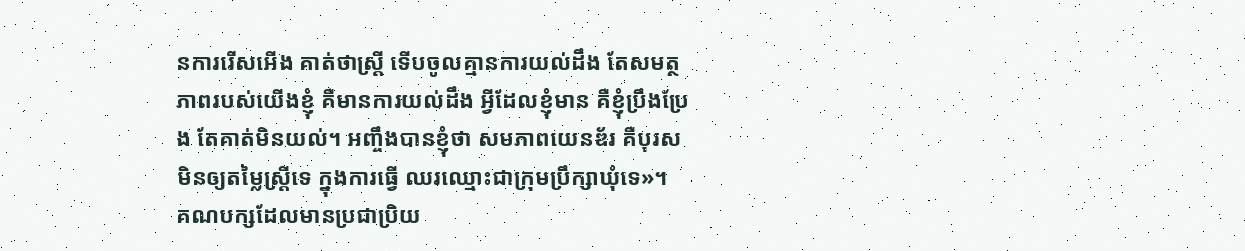នការរើសអើង គាត់ថាស្ត្រី ទើបចូលគ្មានការយល់ដឹង តែសមត្ថភាពរបស់យើងខ្ញុំ គឺមានការយល់ដឹង អ្វីដែលខ្ញុំមាន គឺខ្ញុំប្រឹងប្រែង តែគាត់មិនយល់។ អញ្ចឹងបានខ្ញុំថា សមភាពយេនឌ័រ គឺបុរសមិនឲ្យតម្លៃស្ត្រីទេ ក្នុងការធ្វើ ឈរឈ្មោះជាក្រុមប្រឹក្សាឃុំទេ»។
គណបក្សដែលមានប្រជាប្រិយ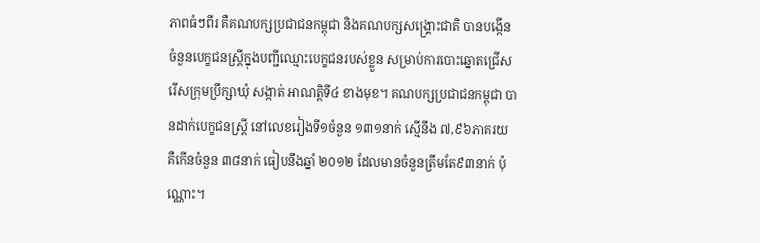ភាពធំៗពីរ គឺគណបក្សប្រជាជនកម្ពុជា និងគណបក្សសង្គ្រោះជាតិ បានបង្កើនចំនួនបេក្ខជនស្ត្រីក្នុងបញ្ជីឈ្មោះបេក្ខជនរបស់ខ្លួន សម្រាប់ការបោះឆ្នោតជ្រើសរើសក្រុមប្រឹក្សាឃុំ សង្កាត់ អាណត្តិទី៤ ខាងមុខ។ គណបក្សប្រជាជនកម្ពុជា បានដាក់បេក្ខជនស្ត្រី នៅលេខរៀងទី១ចំនួន ១៣១នាក់ ស្មើនឹង ៧,៩៦ភាគរយ គឺកើនចំនួន ៣៨នាក់ ធៀបនឹងឆ្នាំ ២០១២ ដែលមានចំនួនត្រឹមតែ៩៣នាក់ ប៉ុណ្ណោះ។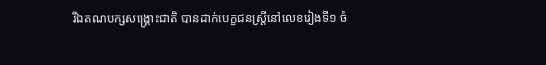រីឯគណបក្សសង្គ្រោះជាតិ បានដាក់បេក្ខជនស្ត្រីនៅលេខរៀងទី១ ចំ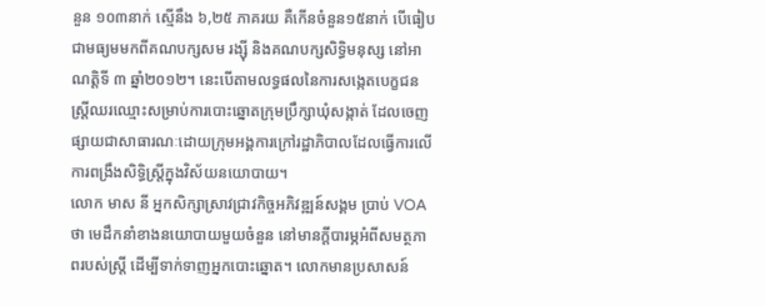នួន ១០៣នាក់ ស្មើនឹង ៦,២៥ ភាគរយ គឺកើនចំនួន១៥នាក់ បើធៀបជាមធ្យមមកពីគណបក្សសម រង្ស៊ី និងគណបក្សសិទ្ធិមនុស្ស នៅអាណត្តិទី ៣ ឆ្នាំ២០១២។ នេះបើតាមលទ្ធផលនៃការសង្កេតបេក្ខជនស្ត្រីឈរឈ្មោះសម្រាប់ការបោះឆ្នោតក្រុមប្រឹក្សាឃុំសង្កាត់ ដែលចេញផ្សាយជាសាធារណៈដោយក្រុមអង្គការក្រៅរដ្ឋាភិបាលដែលធ្វើការលើការពង្រឹងសិទ្ធិស្ត្រីក្នុងវិស័យនយោបាយ។
លោក មាស នី អ្នកសិក្សាស្រាវជ្រាវកិច្ចអភិវឌ្ឍន៍សង្គម ប្រាប់ VOA ថា មេដឹកនាំខាងនយោបាយមួយចំនួន នៅមានក្ដីបារម្ភអំពីសមត្ថភាពរបស់ស្ត្រី ដើម្បីទាក់ទាញអ្នកបោះឆ្នោត។ លោកមានប្រសាសន៍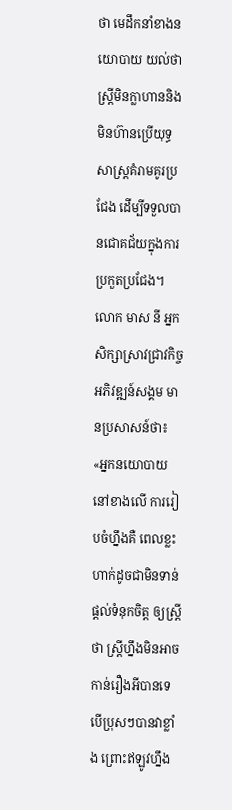ថា មេដឹកនាំខាងនយោបាយ យល់ថា ស្ត្រីមិនក្លាហាននិងមិនហ៊ានប្រើយុទ្ធសាស្ត្រគំរាមគូរប្រជែង ដើម្បីទទួលបានជោគជ័យក្នុងការប្រកួតប្រជែង។
លោក មាស នី អ្នកសិក្សាស្រាវជ្រាវកិច្ចអភិវឌ្ឍន៍សង្គម មានប្រសាសន៍ថា៖
«អ្នកនយោបាយនៅខាងលើ ការរៀបចំហ្នឹងគឺ ពេលខ្លះហាក់ដូចជាមិនទាន់ផ្ដល់ទំនុកចិត្ត ឲ្យស្ត្រីថា ស្ត្រីហ្នឹងមិនអាចកាន់រឿងអីបានទេ បើប្រុសៗបានវាខ្លាំង ព្រោះឥឡូវហ្នឹង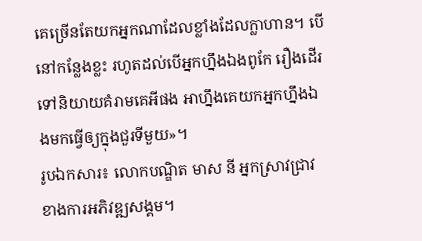គេច្រើនតែយកអ្នកណាដែលខ្លាំងដែលក្លាហាន។ បើនៅកន្លែងខ្លះ រហូតដល់បើអ្នកហ្នឹងឯងពូកែ រឿងដើរទៅនិយាយគំរាមគេអីផង អាហ្នឹងគេយកអ្នកហ្នឹងឯងមកធ្វើឲ្យក្នុងជួរទីមួយ»។
រូបឯកសារ៖ លោកបណ្ឌិត មាស នី អ្នកស្រាវជ្រាវខាងការអភិវឌ្ឍសង្គម។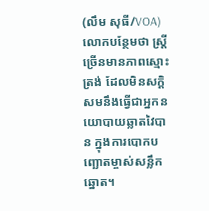(លឹម សុធី/VOA)
លោកបន្ថែមថា ស្ត្រីច្រើនមានភាពស្មោះត្រង់ ដែលមិនសក្ដិសមនឹងធ្វើជាអ្នកនយោបាយឆ្លាតវៃបាន ក្នុងការបោកបញ្ឆោតម្ចាស់សន្លឹកឆ្នោត។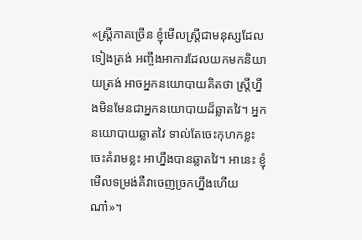«ស្ត្រីភាគច្រើន ខ្ញុំមើលស្ត្រីជាមនុស្សដែលទៀងត្រង់ អញ្ចឹងអាការដែលយកមកនិយាយត្រង់ អាចអ្នកនយោបាយគិតថា ស្ត្រីហ្នឹងមិនមែនជាអ្នកនយោបាយដ៏ឆ្លាតវៃ។ អ្នកនយោបាយឆ្លាតវៃ ទាល់តែចេះកុហកខ្លះ ចេះគំរាមខ្លះ អាហ្នឹងបានឆ្លាតវៃ។ អានេះ ខ្ញុំមើលទម្រង់គឺវាចេញច្រកហ្នឹងហើយណា៎»។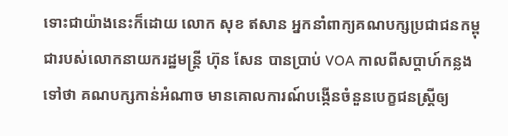ទោះជាយ៉ាងនេះក៏ដោយ លោក សុខ ឥសាន អ្នកនាំពាក្យគណបក្សប្រជាជនកម្ពុជារបស់លោកនាយករដ្ឋមន្ត្រី ហ៊ុន សែន បានប្រាប់ VOA កាលពីសប្ដាហ៍កន្លងទៅថា គណបក្សកាន់អំណាច មានគោលការណ៍បង្កើនចំនួនបេក្ខជនស្ត្រីឲ្យ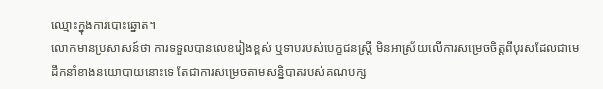ឈ្មោះក្នុងការបោះឆ្នោត។
លោកមានប្រសាសន៍ថា ការទទួលបានលេខរៀងខ្ពស់ ឬទាបរបស់បេក្ខជនស្ត្រី មិនអាស្រ័យលើការសម្រេចចិត្តពីបុរសដែលជាមេដឹកនាំខាងនយោបាយនោះទេ តែជាការសម្រេចតាមសន្និបាតរបស់គណបក្ស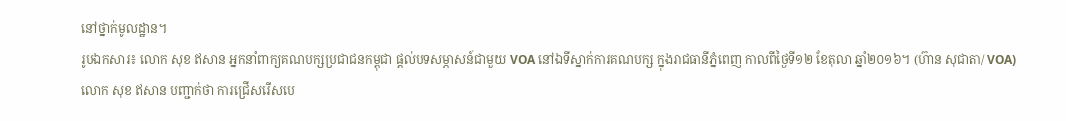នៅថ្នាក់មូលដ្ឋាន។
រូបឯកសារ៖ លោក សុខ ឥសាន អ្នកនាំពាក្យគណបក្សប្រជាជនកម្ពុជា ផ្តល់បទសម្ភាសន៍ជាមួយ VOA នៅឯទីស្នាក់ការគណបក្ស ក្នុងរាជធានីភ្នំពេញ កាលពីថ្ងៃទី១២ ខែតុលា ឆ្នាំ២០១៦។ (ហ៊ាន សុជាតា/ VOA)
លោក សុខ ឥសាន បញ្ជាក់ថា ការជ្រើសរើសបេ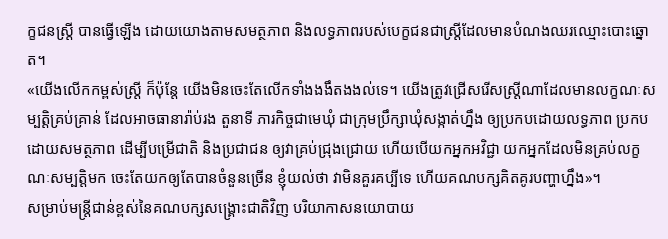ក្ខជនស្ត្រី បានធ្វើឡើង ដោយយោងតាមសមត្ថភាព និងលទ្ធភាពរបស់បេក្ខជនជាស្ត្រីដែលមានបំណងឈរឈ្មោះបោះឆ្នោត។
«យើងលើកកម្ពស់ស្ត្រី ក៏ប៉ុន្តែ យើងមិនចេះតែលើកទាំងងងឹតងងល់ទេ។ យើងត្រូវជ្រើសរើសស្ត្រីណាដែលមានលក្ខណៈសម្បត្តិគ្រប់គ្រាន់ ដែលអាចធានារ៉ាប់រង តួនាទី ភារកិច្ចជាមេឃុំ ជាក្រុមប្រឹក្សាឃុំសង្កាត់ហ្នឹង ឲ្យប្រកបដោយលទ្ធភាព ប្រកបដោយសមត្ថភាព ដើម្បីបម្រើជាតិ និងប្រជាជន ឲ្យវាគ្រប់ជ្រុងជ្រោយ ហើយបើយកអ្នកអវិជ្ជា យកអ្នកដែលមិនគ្រប់លក្ខណៈសម្បត្តិមក ចេះតែយកឲ្យតែបានចំនួនច្រើន ខ្ញុំយល់ថា វាមិនគួរគប្បីទេ ហើយគណបក្សគិតគូរបញ្ហាហ្នឹង»។
សម្រាប់មន្ត្រីជាន់ខ្ពស់នៃគណបក្សសង្គ្រោះជាតិវិញ បរិយាកាសនយោបាយ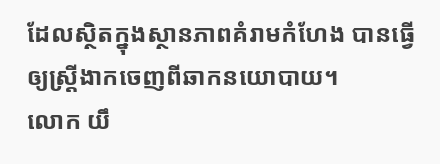ដែលស្ថិតក្នុងស្ថានភាពគំរាមកំហែង បានធ្វើឲ្យស្ត្រីងាកចេញពីឆាកនយោបាយ។
លោក យឹ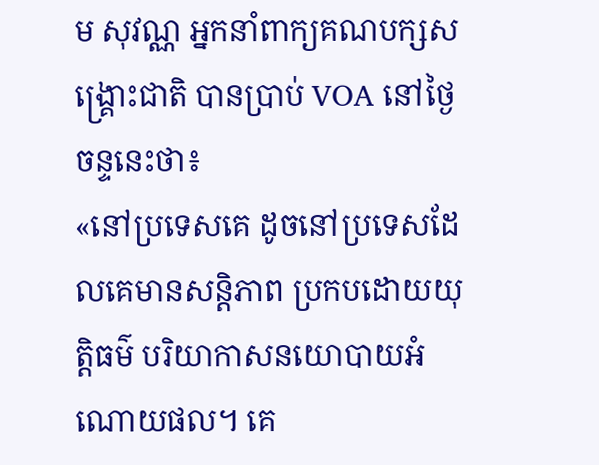ម សុវណ្ណ អ្នកនាំពាក្យគណបក្សសង្គ្រោះជាតិ បានប្រាប់ VOA នៅថ្ងៃចន្ទនេះថា៖
«នៅប្រទេសគេ ដូចនៅប្រទេសដែលគេមានសន្តិភាព ប្រកបដោយយុត្តិធម៌ បរិយាកាសនយោបាយអំណោយផល។ គេ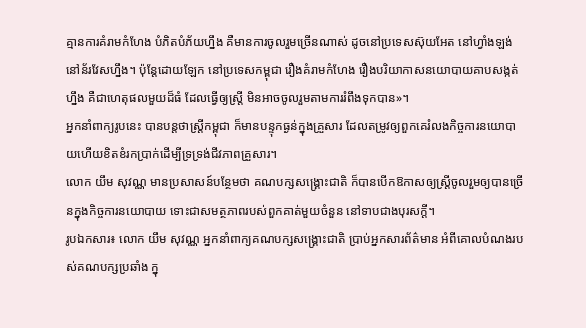គ្មានការគំរាមកំហែង បំភិតបំភ័យហ្នឹង គឺមានការចូលរួមច្រើនណាស់ ដូចនៅប្រទេសស៊ុយអែត នៅហ្វាំងឡង់ នៅន័រវែសហ្នឹង។ ប៉ុន្តែដោយឡែក នៅប្រទេសកម្ពុជា រឿងគំរាមកំហែង រឿងបរិយាកាសនយោបាយគាបសង្កត់ហ្នឹង គឺជាហេតុផលមួយដ៏ធំ ដែលធ្វើឲ្យស្ត្រី មិនអាចចូលរួមតាមការរំពឹងទុកបាន»។
អ្នកនាំពាក្យរូបនេះ បានបន្តថាស្ត្រីកម្ពុជា ក៏មានបន្ទុកធ្ងន់ក្នុងគ្រួសារ ដែលតម្រូវឲ្យពួកគេរំលងកិច្ចការនយោបាយហើយខិតខំរកប្រាក់ដើម្បីទ្រទ្រង់ជីវភាពគ្រួសារ។
លោក យឹម សុវណ្ណ មានប្រសាសន៍បន្ថែមថា គណបក្សសង្គ្រោះជាតិ ក៏បានបើកឱកាសឲ្យស្ត្រីចូលរួមឲ្យបានច្រើនក្នុងកិច្ចការនយោបាយ ទោះជាសមត្ថភាពរបស់ពួកគាត់មួយចំនួន នៅទាបជាងបុរសក្ដី។
រូបឯកសារ៖ លោក យឹម សុវណ្ណ អ្នកនាំពាក្យគណបក្សសង្គ្រោះជាតិ ប្រាប់អ្នកសារព័ត៌មាន អំពីគោលបំណងរបស់គណបក្សប្រឆាំង ក្នុ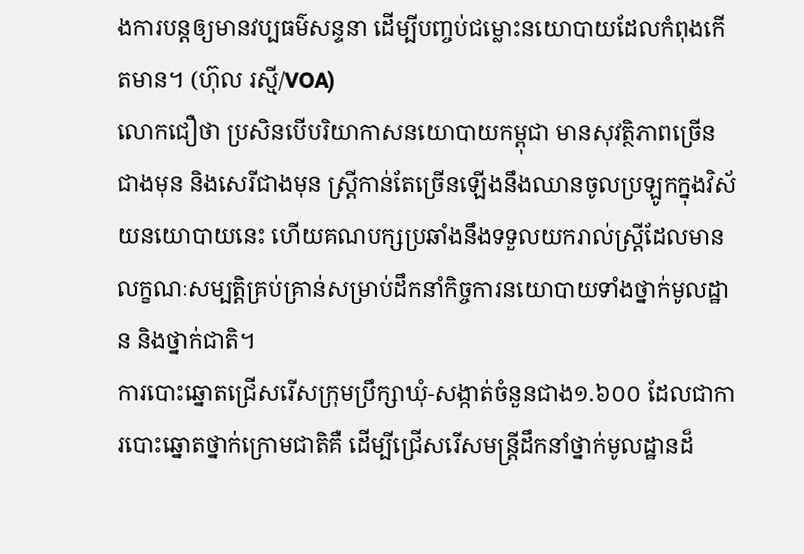ងការបន្តឲ្យមានវប្បធម៌សន្ទនា ដើម្បីបញ្ចប់ជម្លោះនយោបាយដែលកំពុងកើតមាន។ (ហ៊ុល រស្មី/VOA)
លោកជឿថា ប្រសិនបើបរិយាកាសនយោបាយកម្ពុជា មានសុវត្ថិភាពច្រើនជាងមុន និងសេរីជាងមុន ស្ត្រីកាន់តែច្រើនឡើងនឹងឈានចូលប្រឡូកក្នុងវិស័យនយោបាយនេះ ហើយគណបក្សប្រឆាំងនឹងទទួលយករាល់ស្ត្រីដែលមានលក្ខណៈសម្បត្តិគ្រប់គ្រាន់សម្រាប់ដឹកនាំកិច្ចការនយោបាយទាំងថ្នាក់មូលដ្ឋាន និងថ្នាក់ជាតិ។
ការបោះឆ្នោតជ្រើសរើសក្រុមប្រឹក្សាឃុំ-សង្កាត់ចំនួនជាង១.៦០០ ដែលជាការបោះឆ្នោតថ្នាក់ក្រោមជាតិគឺ ដើម្បីជ្រើសរើសមន្ត្រីដឹកនាំថ្នាក់មូលដ្ឋានដ៏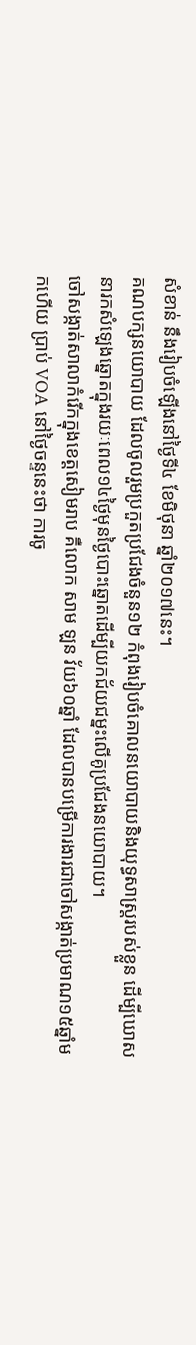សំខាន់ នឹងរៀបចំឡើងនៅថ្ងៃទី៤ ខែមិថុនា ឆ្នាំ២០១៧នេះ។
គណបក្សនយោបាយ ដែលចូលរួមប្រកួតប្រជែងចំនួន១២ កំពុងរៀបចំគោលនយោបាយនិងយុទ្ធសាស្ត្ររបស់ខ្លួន ដើម្បីឃោសនារកសំឡេងឆ្នោតក្នុងរយៈពេល១៤ថ្ងៃមុនថ្ងៃបោះឆ្នោតដើម្បីយកជ័យជម្នះលើគូប្រជែងនយោបាយ។
ចៅសង្កាត់សាលាកំរើកក្នុងខេត្តសៀមរាប គឺលោក សាម ឡន វ័យ៦០ឆ្នាំ ដែលបានបម្រើការងារជាចៅសង្កាត់ប្រមាណ១៥ឆ្នាំមកហើយ ប្រាប់ VOA នៅថ្ងៃចន្ទនេះថា ការចូ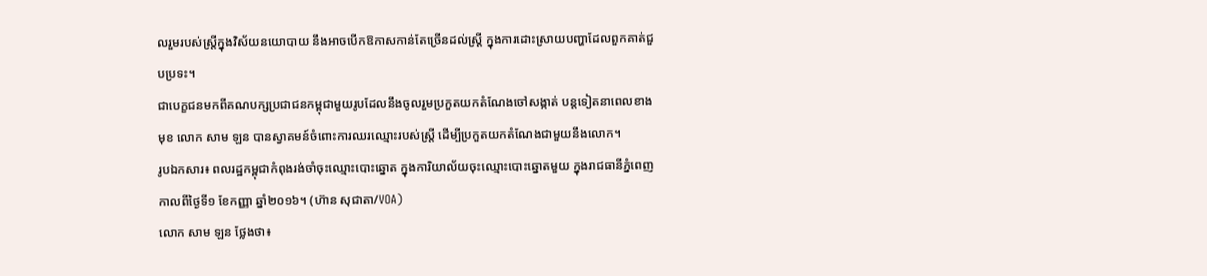លរួមរបស់ស្ត្រីក្នុងវិស័យនយោបាយ នឹងអាចបើកឱកាសកាន់តែច្រើនដល់ស្ត្រី ក្នុងការដោះស្រាយបញ្ហាដែលពួកគាត់ជួបប្រទះ។
ជាបេក្ខជនមកពីគណបក្សប្រជាជនកម្ពុជាមួយរូបដែលនឹងចូលរួមប្រកួតយកតំណែងចៅសង្កាត់ បន្តទៀតនាពេលខាងមុខ លោក សាម ឡន បានស្វាគមន៍ចំពោះការឈរឈ្មោះរបស់ស្ត្រី ដើម្បីប្រកួតយកតំណែងជាមួយនឹងលោក។
រូបឯកសារ៖ ពលរដ្ឋកម្ពុជាកំពុងរង់ចាំចុះឈ្មោះបោះឆ្នោត ក្នុងការិយាល័យចុះឈ្មោះបោះឆ្នោតមួយ ក្នុងរាជធានីភ្នំពេញ កាលពីថ្ងៃទី១ ខែកញ្ញា ឆ្នាំ២០១៦។ (ហ៊ាន សុជាតា/VOA)
លោក សាម ឡន ថ្លែងថា៖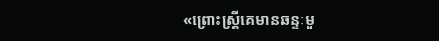«ព្រោះស្ត្រីគេមានឆន្ទៈមួ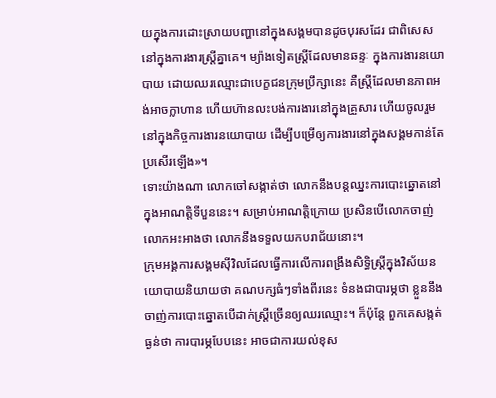យក្នុងការដោះស្រាយបញ្ហានៅក្នុងសង្គមបានដូចបុរសដែរ ជាពិសេសនៅក្នុងការងារស្ត្រីគ្នាគេ។ ម្យ៉ាងទៀតស្ត្រីដែលមានឆន្ទៈ ក្នុងការងារនយោបាយ ដោយឈរឈ្មោះជាបេក្ខជនក្រុមប្រឹក្សានេះ គឺស្ត្រីដែលមានភាពអង់អាចក្លាហាន ហើយហ៊ានលះបង់ការងារនៅក្នុងគ្រួសារ ហើយចូលរួមនៅក្នុងកិច្ចការងារនយោបាយ ដើម្បីបម្រើឲ្យការងារនៅក្នុងសង្គមកាន់តែប្រសើរឡើង»។
ទោះយ៉ាងណា លោកចៅសង្កាត់ថា លោកនឹងបន្តឈ្នះការបោះឆ្នោតនៅក្នុងអាណត្តិទីបួននេះ។ សម្រាប់អាណត្តិក្រោយ ប្រសិនបើលោកចាញ់ លោកអះអាងថា លោកនឹងទទួលយកបរាជ័យនោះ។
ក្រុមអង្គការសង្គមស៊ីវិលដែលធ្វើការលើការពង្រឹងសិទ្ធិស្ត្រីក្នុងវិស័យនយោបាយនិយាយថា គណបក្សធំៗទាំងពីរនេះ ទំនងជាបារម្ភថា ខ្លួននឹងចាញ់ការបោះឆ្នោតបើដាក់ស្ត្រីច្រើនឲ្យឈរឈ្មោះ។ ក៏ប៉ុន្តែ ពួកគេសង្កត់ធ្ងន់ថា ការបារម្ភបែបនេះ អាចជាការយល់ខុស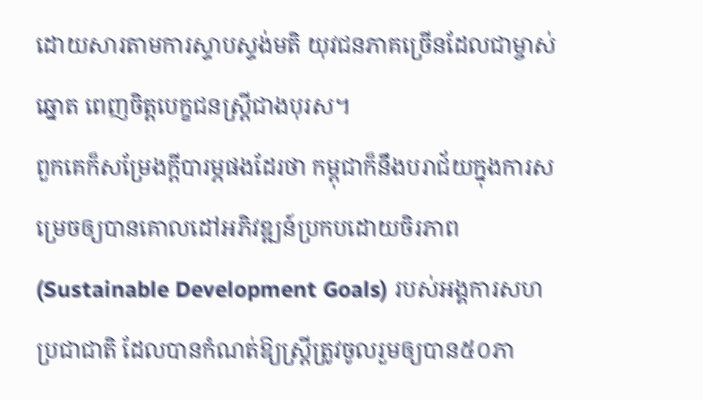ដោយសារតាមការស្ទាបស្ទង់មតិ យុវជនភាគច្រើនដែលជាម្ចាស់ឆ្នោត ពេញចិត្តបេក្ខជនស្ត្រីជាងបុរស។
ពួកគេក៏សម្រែងក្ដីបារម្ភផងដែរថា កម្ពុជាក៏នឹងបរាជ័យក្នុងការសម្រេចឲ្យបានគោលដៅអភិវឌ្ឍន៍ប្រកបដោយចិរភាព (Sustainable Development Goals) របស់អង្គការសហប្រជាជាតិ ដែលបានកំណត់ឱ្យស្ត្រីត្រូវចូលរួមឲ្យបាន៥០ភា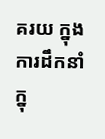គរយ ក្នុងការដឹកនាំក្នុ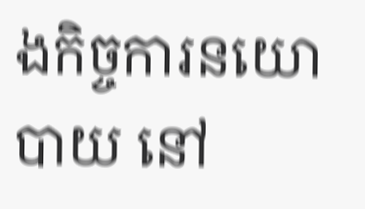ងកិច្ចការនយោបាយ នៅ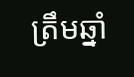ត្រឹមឆ្នាំ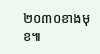២០៣០ខាងមុខ៕